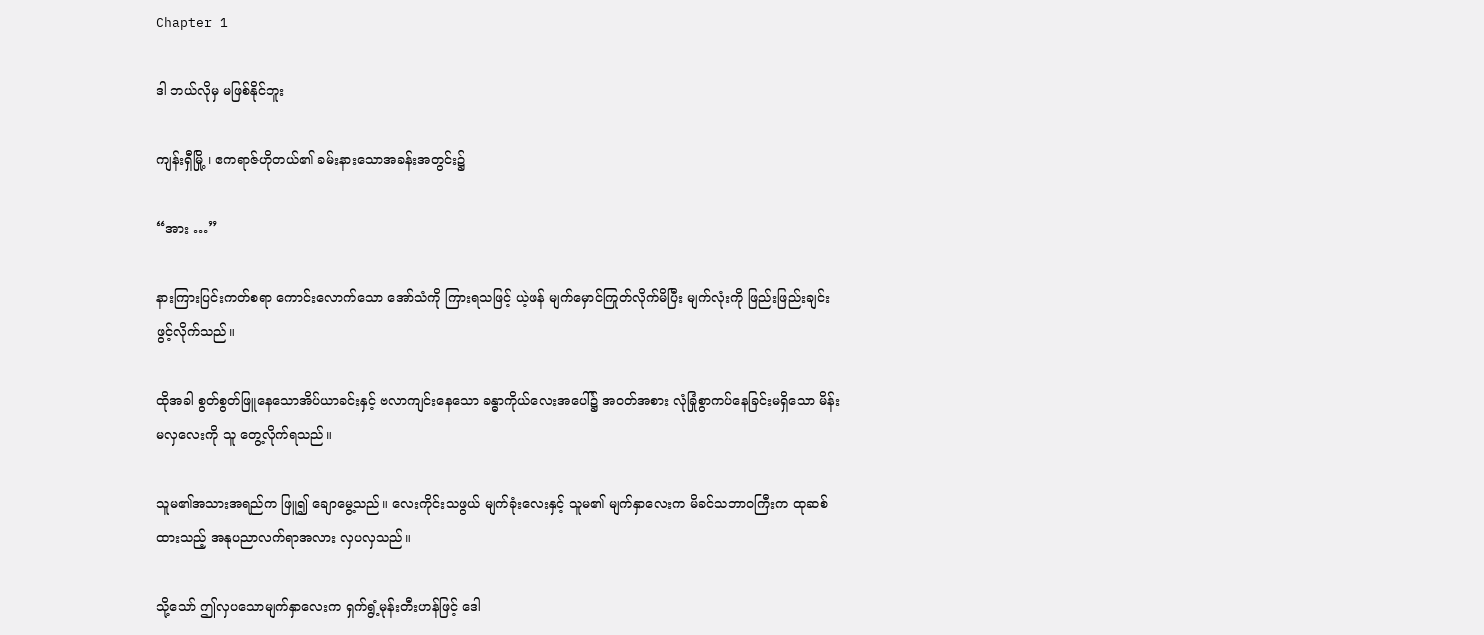Chapter 1

ဒါ ဘယ်လိုမှ မဖြစ်နိုင်ဘူး

ကျန်းရှီမြို့ ၊ ဧကရာဇ်ဟိုတယ်၏ ခမ်းနားသောအခန်းအတွင်း၌

“အား …”

နားကြားပြင်းကတ်စရာ ကောင်းလောက်သော အော်သံကို ကြားရသဖြင့် ယဲ့ဖန် မျက်မှောင်ကြုတ်လိုက်မိပြီး မျက်လုံးကို ဖြည်းဖြည်းချင်းဖွင့်လိုက်သည်။

ထိုအခါ စွတ်စွတ်ဖြူနေသောအိပ်ယာခင်းနှင့် ဗလာကျင်းနေသော ခန္ဓာကိုယ်လေးအပေါ်၌ အဝတ်အစား လုံခြုံစွာကပ်နေခြင်းမရှိသော မိန်းမလှလေးကို သူ တွေ့လိုက်ရသည်။

သူမ၏အသားအရည်က ဖြူ၍ ချောမွေ့သည်။ လေးကိုင်းသဖွယ် မျက်ခုံးလေးနှင့် သူမ၏ မျက်နှာလေးက မိခင်သဘာဝကြီးက ထုဆစ်ထားသည့် အနုပညာလက်ရာအလား လှပလှသည်။

သို့သော် ဤလှပသောမျက်နှာလေးက ရှက်ရွံ့မုန်းတီးဟန်ဖြင့် ဒေါ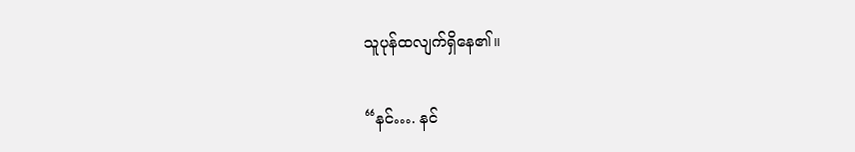သူပုန်ထလျက်ရှိနေ၏။

“နင်…. နင်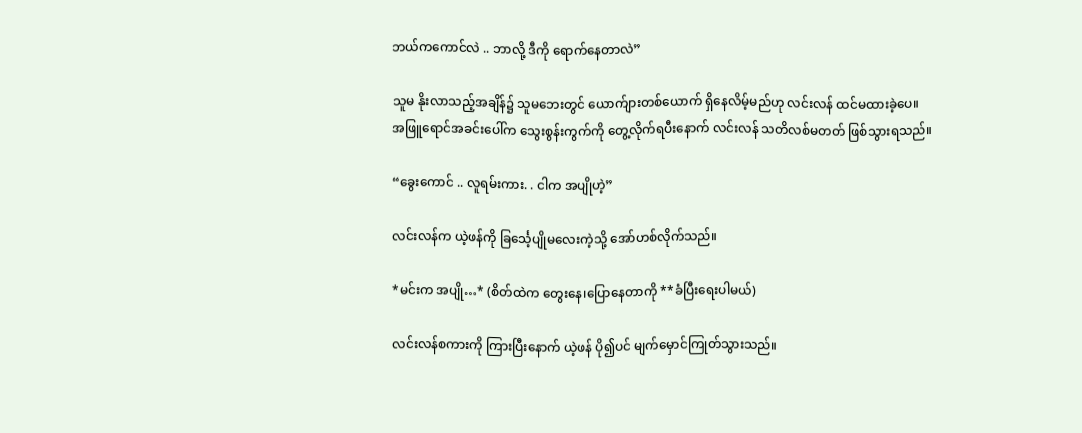ဘယ်ကကောင်လဲ .. ဘာလို့ ဒီကို ရောက်နေတာလဲ”

သူမ နိုးလာသည့်အချိန်၌ သူမဘေးတွင် ယောက်ျားတစ်ယောက် ရှိနေလိမ့်မည်ဟု လင်းလန် ထင်မထားခဲ့ပေ။
အဖြူရောင်အခင်းပေါ်က သွေးစွန်းကွက်ကို တွေ့လိုက်ရပီးနောက် လင်းလန် သတိလစ်မတတ် ဖြစ်သွားရသည်။

“ခွေးကောင် .. လူရမ်းကား. . ငါက အပျိုဟဲ့”

လင်းလန်က ယဲ့ဖန်ကို ခြင်္သေ့ပျိုမလေးကဲ့သို့ အော်ဟစ်လိုက်သည်။

*မင်းက အပျို…* (စိတ်ထဲက တွေးနေ၊ပြောနေတာကို **ခံပြီးရေးပါမယ်)

လင်းလန်စကားကို ကြားပြီးနောက် ယဲ့ဖန် ပို၍ပင် မျက်မှောင်ကြုတ်သွားသည်။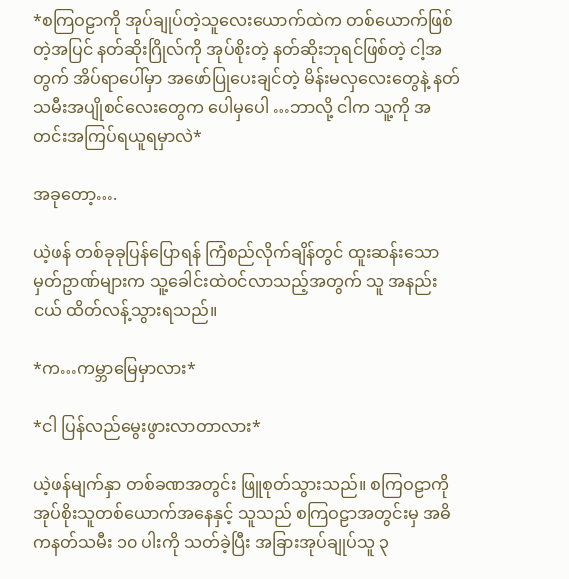*စကြဝဠာကို အုပ်ချုပ်တဲ့သူလေးယောက်ထဲက တစ်ယောက်ဖြစ်တဲ့အပြင် နတ်ဆိုးဂြိုလ်ကို အုပ်စိုးတဲ့ နတ်ဆိုးဘုရင်ဖြစ်တဲ့ ငါ့အတွက် အိပ်ရာပေါ်မှာ အဖော်ပြုပေးချင်တဲ့ မိန်းမလှလေးတွေနဲ့ နတ်သမီးအပျိုစင်လေးတွေက ပေါမှပေါ …ဘာလို့ ငါက သူ့ကို အတင်းအကြပ်ရယူရမှာလဲ*

အခုတော့….

ယဲ့ဖန် တစ်ခုခုပြန်ပြောရန် ကြံစည်လိုက်ချိန်တွင် ထူးဆန်းသောမှတ်ဥာဏ်များက သူ့ခေါင်းထဲဝင်လာသည့်အတွက် သူ အနည်းငယ် ထိတ်လန့်သွားရသည်။

*က…ကမ္ဘာမြေမှာလား*

*ငါ ပြန်လည်မွေးဖွားလာတာလား*

ယဲ့ဖန်မျက်နှာ တစ်ခဏအတွင်း ဖြူစုတ်သွားသည်။ စကြဝဠာကို အုပ်စိုးသူတစ်ယောက်အနေနှင့် သူသည် စကြဝဠာအတွင်းမှ အဓိကနတ်သမီး ၁၀ ပါးကို သတ်ခဲ့ပြီး အခြားအုပ်ချုပ်သူ ၃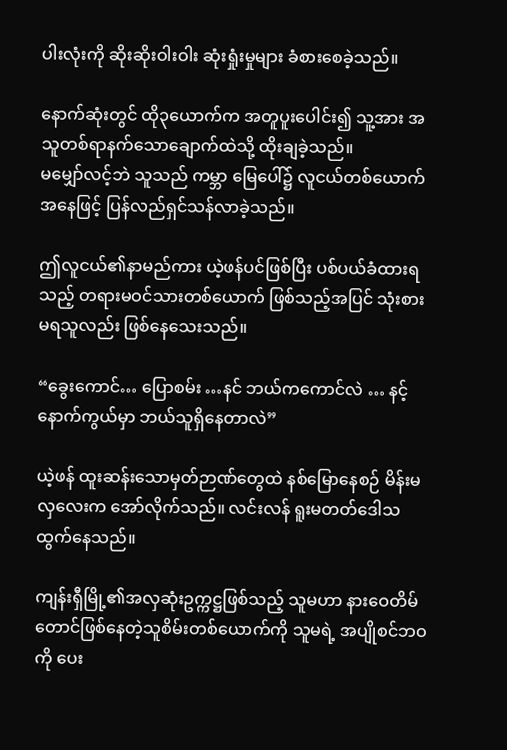ပါးလုံးကို ဆိုးဆိုးဝါးဝါး ဆုံးရှုံးမှုများ ခံစားစေခဲ့သည်။

နောက်ဆုံးတွင် ထို၃ယောက်က အတူပူးပေါင်း၍ သူ့အား အသူတစ်ရာနက်သောချောက်ထဲသို့ ထိုးချခဲ့သည်။
မမျှော်လင့်ဘဲ သူသည် ကမ္ဘာ မြေပေါ်၌ လူငယ်တစ်ယောက်အနေဖြင့် ပြန်လည်ရှင်သန်လာခဲ့သည်။

ဤလူငယ်၏နာမည်ကား ယဲ့ဖန်ပင်ဖြစ်ပြီး ပစ်ပယ်ခံထားရသည့် တရားမဝင်သားတစ်ယောက် ဖြစ်သည့်အပြင် သုံးစားမရသူလည်း ဖြစ်နေသေးသည်။

“ခွေးကောင်… ပြောစမ်း …နင် ဘယ်ကကောင်လဲ … နင့်နောက်ကွယ်မှာ ဘယ်သူရှိနေတာလဲ”

ယဲ့ဖန် ထူးဆန်းသောမှတ်ဉာဏ်တွေထဲ နစ်မြောနေစဉ် မိန်းမလှလေးက အော်လိုက်သည်။ လင်းလန် ရူးမတတ်ဒေါသထွက်နေသည်။

ကျန်းရှီမြို့၏အလှဆုံးဥက္ကဋ္ဌဖြစ်သည့် သူမဟာ နားဝေတိမ်တောင်ဖြစ်နေတဲ့သူစိမ်းတစ်ယောက်ကို သူမရဲ့ အပျိုစင်ဘဝကို ပေး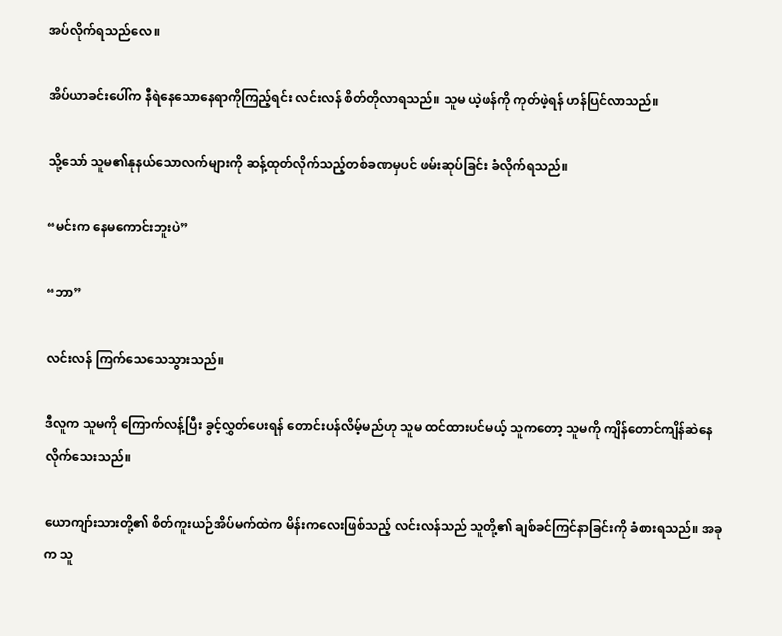အပ်လိုက်ရသည်လေ။

အိပ်ယာခင်းပေါ်က နီရဲနေသောနေရာကိုကြည့်ရင်း လင်းလန် စိတ်တိုလာရသည်။ သူမ ယဲ့ဖန်ကို ကုတ်ဖဲ့ရန် ဟန်ပြင်လာသည်။

သို့သော် သူမ၏နုနယ်သောလက်များကို ဆန့်ထုတ်လိုက်သည့်တစ်ခဏမှပင် ဖမ်းဆုပ်ခြင်း ခံလိုက်ရသည်။

“မင်းက နေမကောင်းဘူးပဲ”

“ဘာ”

လင်းလန် ကြက်သေသေသွားသည်။

ဒီလူက သူမကို ကြောက်လန့်ပြီး ခွင့်လွှတ်ပေးရန် တောင်းပန်လိမ့်မည်ဟု သူမ ထင်ထားပင်မယ့် သူကတော့ သူမကို ကျိန်တောင်ကျိန်ဆဲနေလိုက်သေးသည်။

ယောကျာ်းသားတို့၏ စိတ်ကူးယဉ်အိပ်မက်ထဲက မိန်းကလေးဖြစ်သည့် လင်းလန်သည် သူတို့၏ ချစ်ခင်ကြင်နာခြင်းကို ခံစားရသည်။ အခုက သူ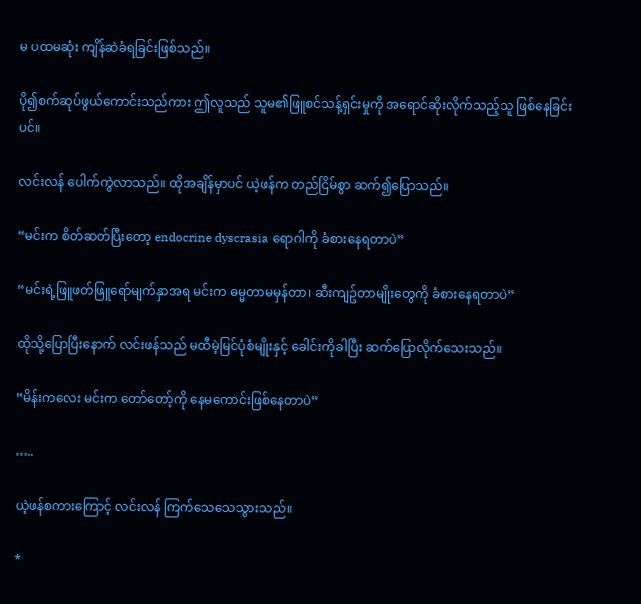မ ပထမဆုံး ကျိန်ဆဲခံရခြင်းဖြစ်သည်။

ပို၍စက်ဆုပ်ဖွယ်ကောင်းသည်ကား ဤလူသည် သူမ၏ဖြူစင်သန့်ရှင်းမှုကို အရောင်ဆိုးလိုက်သည့်သူ ဖြစ်နေခြင်းပင်။

လင်းလန် ပေါက်ကွဲလာသည်။ ထိုအချိန်မှာပင် ယဲ့ဖန်က တည်ငြိမ်စွာ ဆက်၍ပြောသည်။

“မင်းက စိတ်ဆတ်ပြီးတော့ endocrine dyscrasia ရောဂါကို ခံစားနေရတာပဲ”

“မင်းရဲ့ဖြူဖတ်ဖြူရော်မျက်နှာအရ မင်းက ဓမ္မတာမမှန်တာ၊ ဆီးကျဥ်တာမျိုးတွေကို ခံစားနေရတာပဲ”

ထိုသို့ပြောပြီးနောက် လင်းဖန်သည် မထီမဲ့မြင်ပုံစံမျိုးနှင့် ခေါင်းကိုခါပြီး ဆက်ပြောလိုက်သေးသည်။

“မိန်းကလေး မင်းက တော်တော့်ကို နေမကောင်းဖြစ်နေတာပဲ”

…..

ယဲ့ဖန်စကားကြောင့် လင်းလန် ကြက်သေသေသွားသည်။

*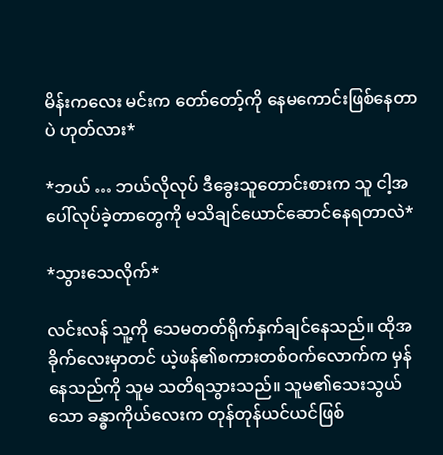မိန်းကလေး မင်းက တော်တော့်ကို နေမကောင်းဖြစ်နေတာပဲ ဟုတ်လား*

*ဘယ် … ဘယ်လိုလုပ် ဒီခွေးသူတောင်းစားက သူ ငါ့အပေါ်လုပ်ခဲ့တာတွေကို မသိချင်ယောင်ဆောင်နေရတာလဲ*

*သွားသေလိုက်*

လင်းလန် သူ့ကို သေမတတ်ရိုက်နှက်ချင်နေသည်။ ထိုအခိုက်လေးမှာတင် ယဲ့ဖန်၏စကားတစ်ဝက်လောက်က မှန်နေသည်ကို သူမ သတိရသွားသည်။ သူမ၏သေးသွယ်သော ခန္ဓာကိုယ်လေးက တုန်တုန်ယင်ယင်ဖြစ်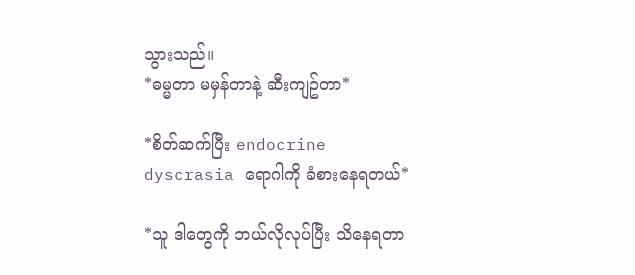သွားသည်။
*ဓမ္မတာ မမှန်တာနဲ့ ဆီးကျဥ်တာ*

*စိတ်ဆက်ပြီး endocrine dyscrasia ရောဂါကို ခံစားနေရတယ်*

*သူ ဒါတွေကို ဘယ်လိုလုပ်ပြီး သိနေရတာ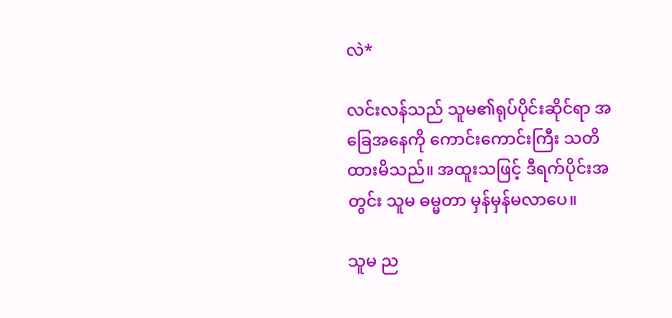လဲ*

လင်းလန်သည် သူမ၏ရုပ်ပိုင်းဆိုင်ရာ အခြေအနေကို ကောင်းကောင်းကြီး သတိထားမိသည်။ အထူးသဖြင့် ဒီရက်ပိုင်းအတွင်း သူမ ဓမ္မတာ မှန်မှန်မလာပေ။

သူမ ည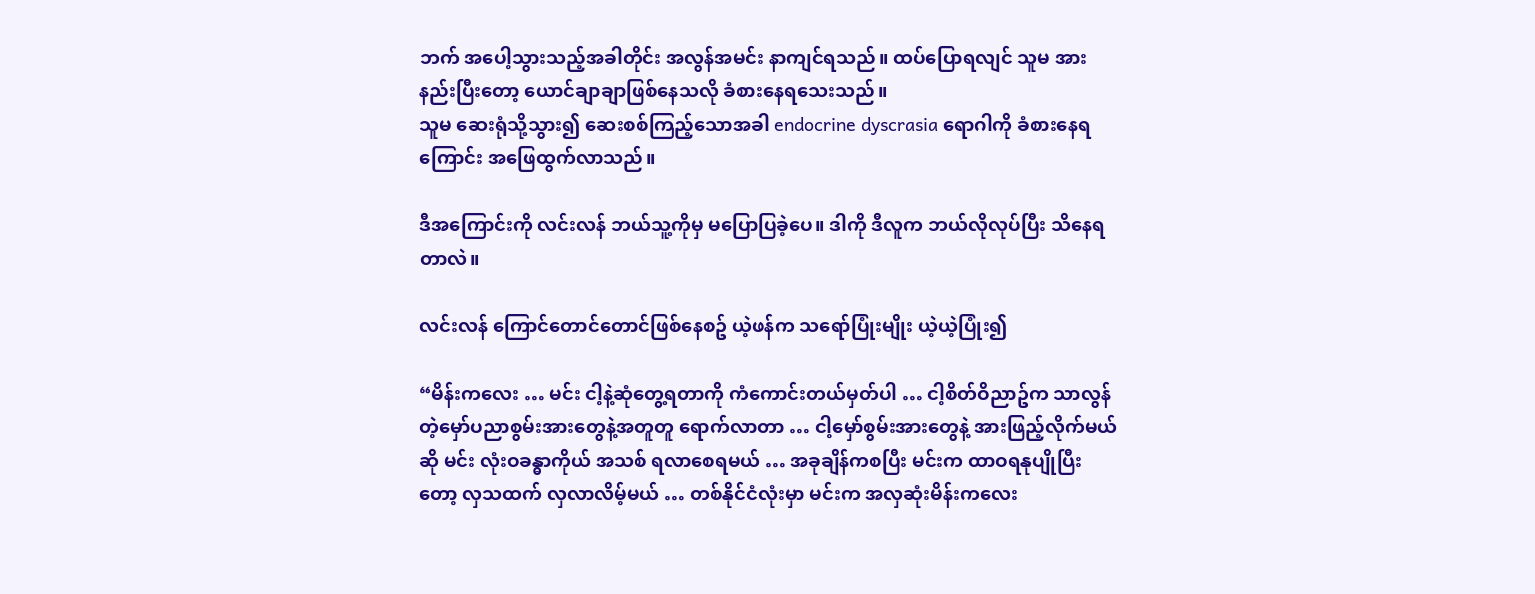ဘက် အပေါ့သွားသည့်အခါတိုင်း အလွန်အမင်း နာကျင်ရသည်။ ထပ်ပြောရလျင် သူမ အားနည်းပြီးတော့ ယောင်ချာချာဖြစ်နေသလို ခံစားနေရသေးသည်။
သူမ ဆေးရုံသို့သွား၍ ဆေးစစ်ကြည့်သောအခါ endocrine dyscrasia ရောဂါကို ခံစားနေရကြောင်း အဖြေထွက်လာသည်။

ဒီအကြောင်းကို လင်းလန် ဘယ်သူ့ကိုမှ မပြောပြခဲ့ပေ။ ဒါကို ဒီလူက ဘယ်လိုလုပ်ပြီး သိနေရတာလဲ။

လင်းလန် ကြောင်တောင်တောင်ဖြစ်နေစဥ် ယဲ့ဖန်က သရော်ပြုံးမျိုး ယဲ့ယဲ့ပြုံး၍

“မိန်းကလေး … မင်း ငါ့နဲ့ဆုံတွေ့ရတာကို ကံကောင်းတယ်မှတ်ပါ … ငါ့စိတ်ဝိညာဥ်က သာလွန်တဲ့မှော်ပညာစွမ်းအားတွေနဲ့အတူတူ ရောက်လာတာ … ငါ့မှော်စွမ်းအားတွေနဲ့ အားဖြည့်လိုက်မယ်ဆို မင်း လုံးဝခန္ဓာကိုယ် အသစ် ရလာစေရမယ် … အခုချိန်ကစပြီး မင်းက ထာဝရနုပျိုပြီးတော့ လှသထက် လှလာလိမ့်မယ် … တစ်နိုင်ငံလုံးမှာ မင်းက အလှဆုံးမိန်းကလေး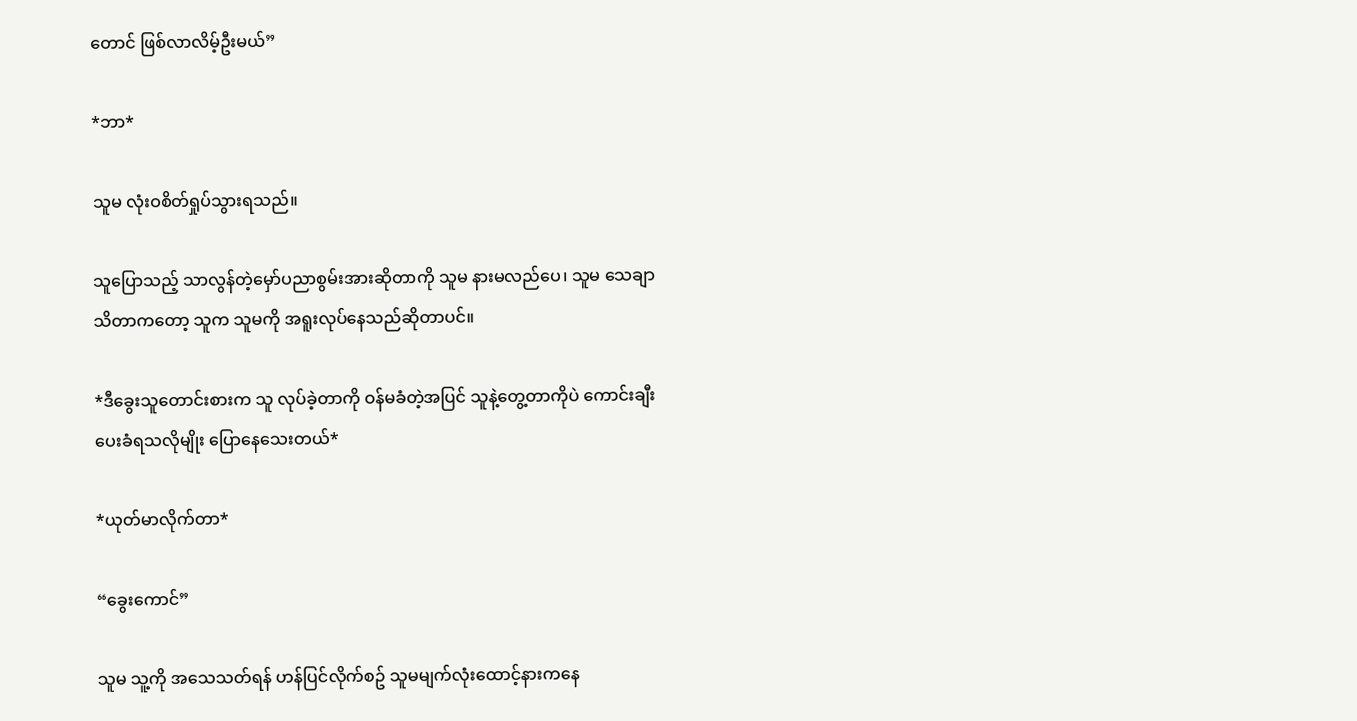တောင် ဖြစ်လာလိမ့်ဦးမယ်”

*ဘာ*

သူမ လုံးဝစိတ်ရှုပ်သွားရသည်။

သူပြောသည့် သာလွန်တဲ့မှော်ပညာစွမ်းအားဆိုတာကို သူမ နားမလည်ပေ၊ သူမ သေချာသိတာကတော့ သူက သူမကို အရူးလုပ်နေသည်ဆိုတာပင်။

*ဒီခွေးသူတောင်းစားက သူ လုပ်ခဲ့တာကို ဝန်မခံတဲ့အပြင် သူနဲ့တွေ့တာကိုပဲ ကောင်းချီးပေးခံရသလိုမျိုး ပြောနေသေးတယ်*

*ယုတ်မာလိုက်တာ*

“ခွေးကောင်”

သူမ သူ့ကို အသေသတ်ရန် ဟန်ပြင်လိုက်စဥ် သူမမျက်လုံးထောင့်နားကနေ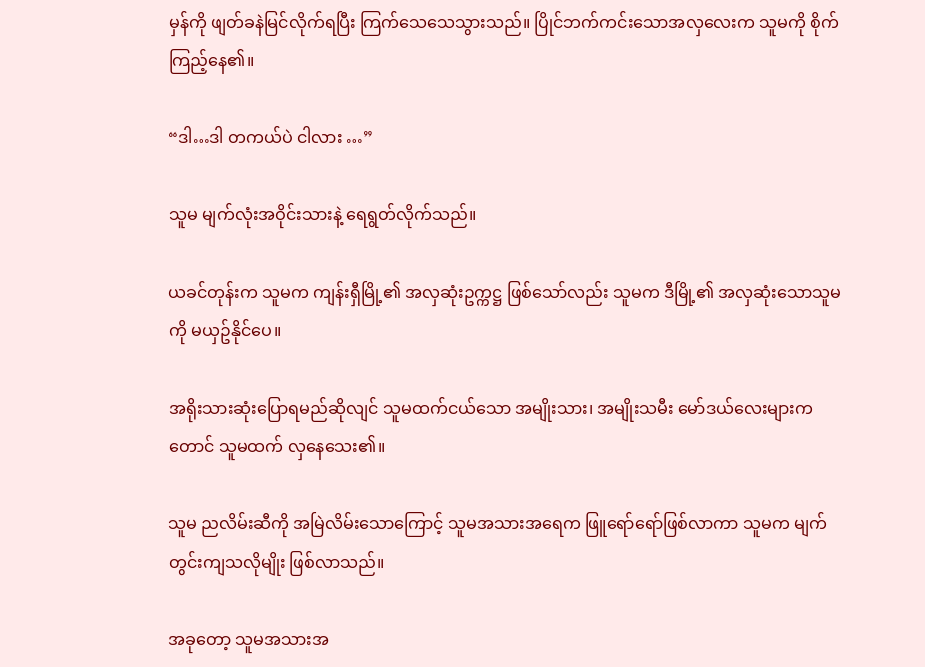မှန်ကို ဖျတ်ခနဲမြင်လိုက်ရပြီး ကြက်သေသေသွားသည်။ ပြိုင်ဘက်ကင်းသောအလှလေးက သူမကို စိုက်ကြည့်နေ၏။

“ဒါ…ဒါ တကယ်ပဲ ငါလား …”

သူမ မျက်လုံးအဝိုင်းသားနဲ့ ရေရွတ်လိုက်သည်။

ယခင်တုန်းက သူမက ကျန်းရှီမြို့၏ အလှဆုံးဥက္ကဋ္ဌ ဖြစ်သော်လည်း သူမက ဒီမြို့၏ အလှဆုံးသောသူမကို မယှဥ်နိုင်ပေ။

အရိုးသားဆုံးပြောရမည်ဆိုလျင် သူမထက်ငယ်သော အမျိုးသား၊ အမျိုးသမီး မော်ဒယ်လေးများကတောင် သူမထက် လှနေသေး၏။

သူမ ညလိမ်းဆီကို အမြဲလိမ်းသောကြောင့် သူမအသားအရေက ဖြူရော်ရော်ဖြစ်လာကာ သူမက မျက်တွင်းကျသလိုမျိုး ဖြစ်လာသည်။

အခုတော့ သူမအသားအ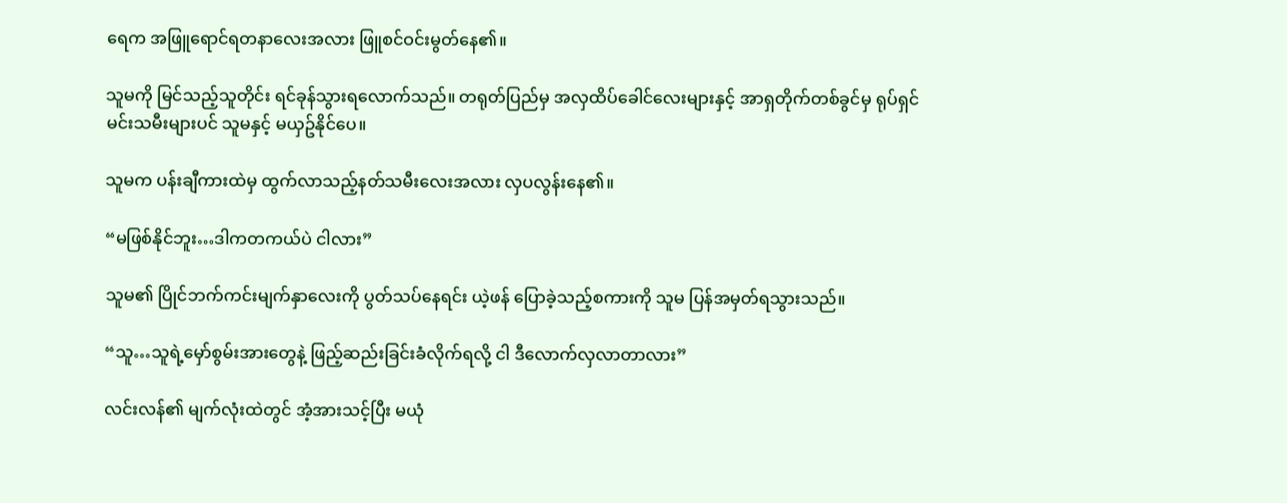ရေက အဖြူရောင်ရတနာလေးအလား ဖြူစင်ဝင်းမွတ်နေ၏။

သူမကို မြင်သည့်သူတိုင်း ရင်ခုန်သွားရလောက်သည်။ တရုတ်ပြည်မှ အလှထိပ်ခေါင်လေးများနှင့် အာရှတိုက်တစ်ခွင်မှ ရုပ်ရှင်မင်းသမီးများပင် သူမနှင့် မယှဥ်နိုင်ပေ။

သူမက ပန်းချီကားထဲမှ ထွက်လာသည့်နတ်သမီးလေးအလား လှပလွန်းနေ၏။

“မဖြစ်နိုင်ဘူး…ဒါကတကယ်ပဲ ငါလား”

သူမ၏ ပြိုင်ဘက်ကင်းမျက်နှာလေးကို ပွတ်သပ်နေရင်း ယဲ့ဖန် ပြောခဲ့သည့်စကားကို သူမ ပြန်အမှတ်ရသွားသည်။

“သူ…သူရဲ့မှော်စွမ်းအားတွေနဲ့ ဖြည့်ဆည်းခြင်းခံလိုက်ရလို့ ငါ ဒီလောက်လှလာတာလား”

လင်းလန်၏ မျက်လုံးထဲတွင် အံ့အားသင့်ပြီး မယုံ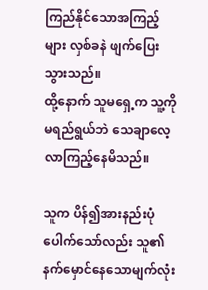ကြည်နိုင်သောအကြည့်များ လှစ်ခနဲ ဖျက်ပြေးသွားသည်။
ထို့နောက် သူမရှေ့က သူ့ကို မရည်ရွယ်ဘဲ သေချာလေ့လာကြည့်နေမိသည်။

သူက ပိန်၍အားနည်းပုံပေါက်သော်လည်း သူ၏ နက်မှောင်နေသောမျက်လုံး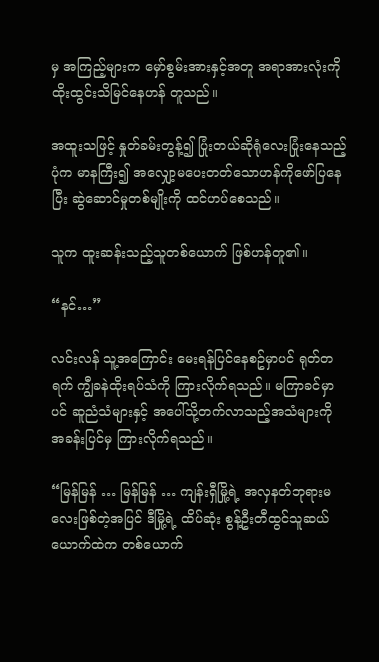မှ အကြည့်များက မှော်စွမ်းအားနှင့်အတူ အရာအားလုံးကို ထိုးထွင်းသိမြင်နေဟန် တူသည်။

အထူးသဖြင့် နှုတ်ခမ်းတွန့်၍ ပြုံးတယ်ဆိုရုံလေးပြုံးနေသည့်ပုံက မာနကြီး၍ အလျှော့မပေးတတ်သောဟန်ကိုဖော်ပြနေပြီး ဆွဲဆောင်မှုတစ်မျိုးကို ထင်ဟပ်စေသည်။

သူက ထူးဆန်းသည့်သူတစ်ယောက် ဖြစ်ဟန်တူ၏။

“နင်…”

လင်းလန် သူ့အကြောင်း မေးရန်ပြင်နေစဥ်မှာပင် ရုတ်တရက် ကျွီခနဲထိုးရပ်သံကို ကြားလိုက်ရသည်။ မကြာခင်မှာပင် ဆူညံသံများနှင့် အပေါ်သို့တက်လာသည့်အသံများကို အခန်းပြင်မှ ကြားလိုက်ရသည်။

“မြန်မြန် … မြန်မြန် … ကျန်းရှီမြို့ရဲ့ အလှနတ်ဘုရားမလေးဖြစ်တဲ့အပြင် ဒီမြို့ရဲ့ ထိပ်ဆုံး စွန့်ဦးတီထွင်သူဆယ်ယောက်ထဲက တစ်ယောက်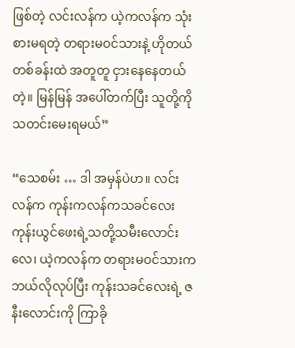ဖြစ်တဲ့ လင်းလန်က ယဲ့ကလန်က သုံးစားမရတဲ့ တရားမဝင်သားနဲ့ ဟိုတယ်တစ်ခန်းထဲ အတူတူ ငှားနေနေတယ်တဲ့။ မြန်မြန် အပေါ်တက်ပြီး သူတို့ကို သတင်းမေးရမယ်”

“သေစမ်း … ဒါ အမှန်ပဲဟ။ လင်းလန်က ကုန်းကလန်ကသခင်လေး ကုန်းယွင်ဖေးရဲ့သတို့သမီးလောင်းလေ၊ ယဲ့ကလန်က တရားမဝင်သားက ဘယ်လိုလုပ်ပြီး ကုန်းသခင်လေးရဲ့ ဇနီးလောင်းကို ကြာခို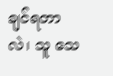ချင်ရတာလဲ၊ သူ သေ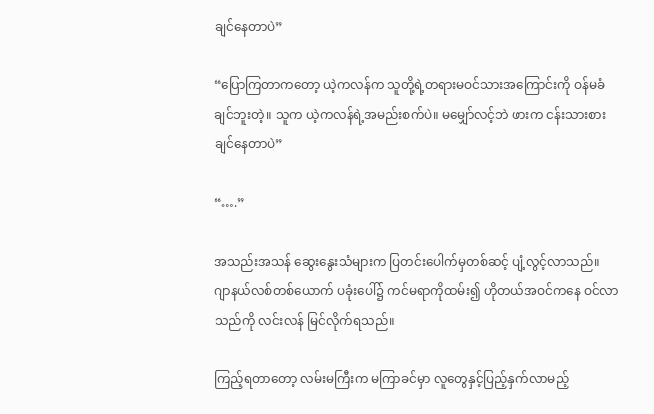ချင်နေတာပဲ”

“ပြောကြတာကတော့ ယဲ့ကလန်က သူတို့ရဲ့တရားမဝင်သားအကြောင်းကို ဝန်မခံချင်ဘူးတဲ့။ သူက ယဲ့ကလန်ရဲ့အမည်းစက်ပဲ။ မမျှော်လင့်ဘဲ ဖားက ငန်းသားစားချင်နေတာပဲ”

“….”

အသည်းအသန် ဆွေးနွေးသံများက ပြတင်းပေါက်မှတစ်ဆင့် ပျံ့လွင့်လာသည်။
ဂျာနယ်လစ်တစ်ယောက် ပခုံးပေါ်၌ ကင်မရာကိုထမ်း၍ ဟိုတယ်အဝင်ကနေ ဝင်လာသည်ကို လင်းလန် မြင်လိုက်ရသည်။

ကြည့်ရတာတော့ လမ်းမကြီးက မကြာခင်မှာ လူတွေနှင့်ပြည့်နှက်လာမည့်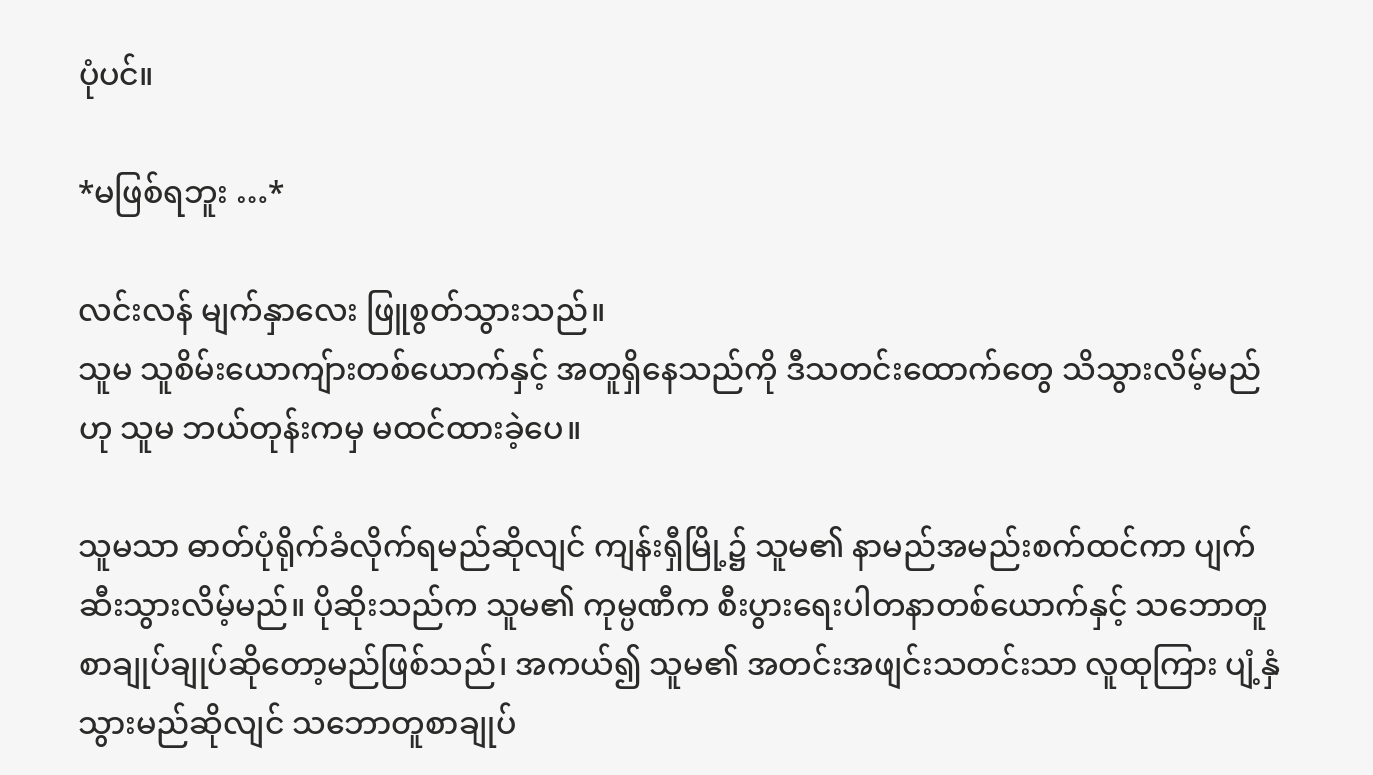ပုံပင်။

*မဖြစ်ရဘူး …*

လင်းလန် မျက်နှာလေး ဖြူစွတ်သွားသည်။
သူမ သူစိမ်းယောကျ်ားတစ်ယောက်နှင့် အတူရှိနေသည်ကို ဒီသတင်းထောက်တွေ သိသွားလိမ့်မည်ဟု သူမ ဘယ်တုန်းကမှ မထင်ထားခဲ့ပေ။

သူမသာ ဓာတ်ပုံရိုက်ခံလိုက်ရမည်ဆိုလျင် ကျန်းရှီမြို့၌ သူမ၏ နာမည်အမည်းစက်ထင်ကာ ပျက်ဆီးသွားလိမ့်မည်။ ပိုဆိုးသည်က သူမ၏ ကုမ္ပဏီက စီးပွားရေးပါတနာတစ်ယောက်နှင့် သဘောတူစာချုပ်ချုပ်ဆိုတော့မည်ဖြစ်သည်၊ အကယ်၍ သူမ၏ အတင်းအဖျင်းသတင်းသာ လူထုကြား ပျံ့နှံသွားမည်ဆိုလျင် သဘောတူစာချုပ်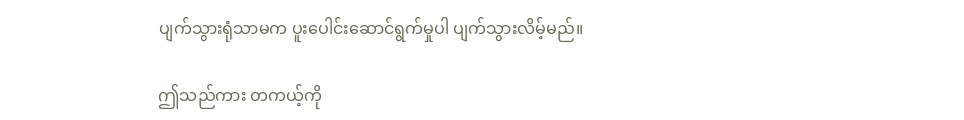ပျက်သွားရုံသာမက ပူးပေါင်းဆောင်ရွက်မှုပါ ပျက်သွားလိမ့်မည်။

ဤသည်ကား တကယ့်ကို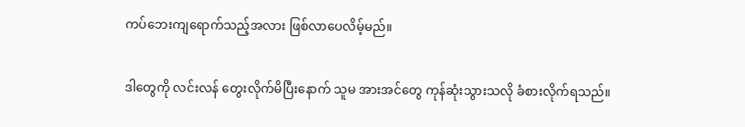ကပ်ဘေးကျရောက်သည့်အလား ဖြစ်လာပေလိမ့်မည်။

ဒါတွေကို လင်းလန် တွေးလိုက်မိပြီးနောက် သူမ အားအင်တွေ ကုန်ဆုံးသွားသလို ခံစားလိုက်ရသည်။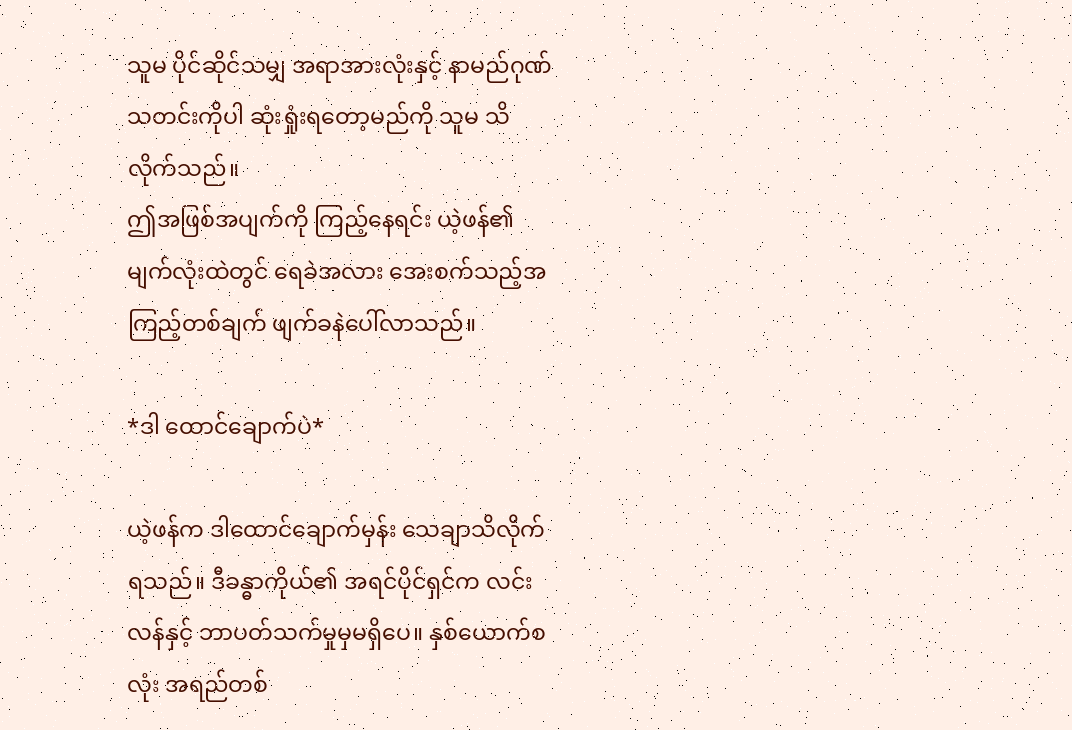သူမ ပိုင်ဆိုင်သမျှ အရာအားလုံးနှင့် နာမည်ဂုဏ်သတင်းကိုပါ ဆုံးရှုံးရတော့မည်ကို သူမ သိလိုက်သည်။
ဤအဖြစ်အပျက်ကို ကြည့်နေရင်း ယဲ့ဖန်၏မျက်လုံးထဲတွင် ရေခဲအလား အေးစက်သည့်အကြည့်တစ်ချက် ဖျက်ခနဲပေါ်လာသည်။

*ဒါ ထောင်ချောက်ပဲ*

ယဲ့ဖန်က ဒါထောင်ချောက်မှန်း သေချာသိလိုက်ရသည်။ ဒီခန္ဓာကိုယ်၏ အရင်ပိုင်ရှင်က လင်းလန်နှင့် ဘာပတ်သက်မှုမှမရှိပေ။ နှစ်ယောက်စလုံး အရည်တစ်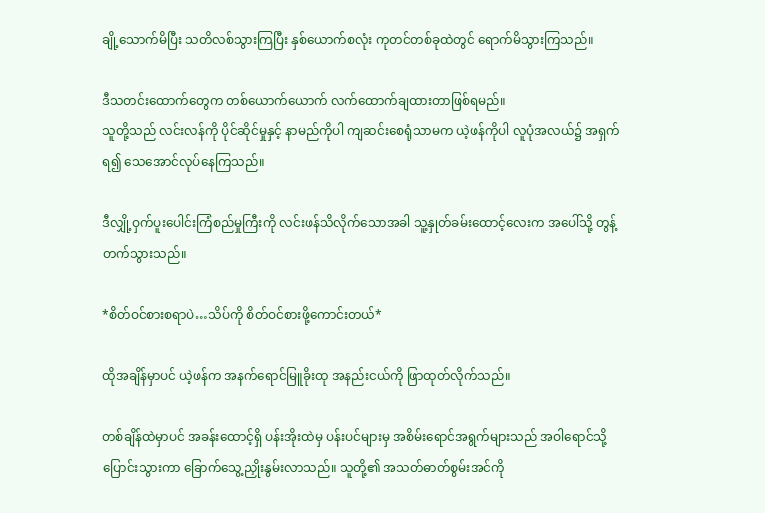ချို့သောက်မိပြီး သတိလစ်သွားကြပြီး နှစ်ယောက်စလုံး ကုတင်တစ်ခုထဲတွင် ရောက်မိသွားကြသည်။

ဒီသတင်းထောက်တွေက တစ်ယောက်ယောက် လက်ထောက်ချထားတာဖြစ်ရမည်။
သူတို့သည် လင်းလန်ကို ပိုင်ဆိုင်မှုနှင့် နာမည်ကိုပါ ကျဆင်းစေရုံသာမက ယဲ့ဖန်ကိုပါ လူပုံအလယ်၌ အရှက်ရ၍ သေအောင်လုပ်နေကြသည်။

ဒီလျှို့ဝှက်ပူးပေါင်းကြံစည်မှုကြီးကို လင်းဖန်သိလိုက်သောအခါ သူ့နှုတ်ခမ်းထောင့်လေးက အပေါ်သို့ တွန့်တက်သွားသည်။

*စိတ်ဝင်စားစရာပဲ…သိပ်ကို စိတ်ဝင်စားဖို့ကောင်းတယ်*

ထိုအချိန်မှာပင် ယဲ့ဖန်က အနက်ရောင်မြူခိုးထု အနည်းငယ်ကို ဖြာထုတ်လိုက်သည်။

တစ်ချိန်ထဲမှာပင် အခန်းထောင့်ရှိ ပန်းအိုးထဲမှ ပန်းပင်များမှ အစိမ်းရောင်အရွက်များသည် အဝါရောင်သို့ ပြောင်းသွားကာ ခြောက်သွေ့ညှိုးနွမ်းလာသည်။ သူတို့၏ အသတ်ဓာတ်စွမ်းအင်ကို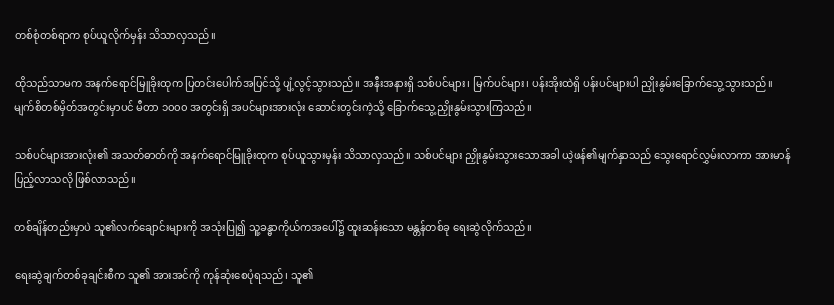တစ်စုံတစ်ရာက စုပ်ယူလိုက်မှန်း သိသာလှသည်။

ထိုသည်သာမက အနက်ရောင်မြူခိုးထုက ပြတင်းပေါက်အပြင်သို့ ပျံ့လွင့်သွားသည်။ အနီးအနားရှိ သစ်ပင်များ၊ မြက်ပင်များ၊ ပန်းအိုးထဲရှိ ပန်းပင်များပါ ညှိုးနွမ်းခြောက်သွေ့သွားသည်။
မျက်စိတစ်မှိတ်အတွင်းမှာပင် မီတာ ၁၀၀၀ အတွင်းရှိ အပင်များအားလုံး ဆောင်းတွင်းကဲ့သို့ ခြောက်သွေ့ညှိုးနွမ်းသွားကြသည်။

သစ်ပင်များအားလုံး၏ အသတ်ဓာတ်ကို အနက်ရောင်မြူခိုးထုက စုပ်ယူသွားမှန်း သိသာလှသည်။ သစ်ပင်များ ညှိုးနွမ်းသွားသောအခါ ယဲ့ဖန်၏မျက်နှာသည် သွေးရောင်လွှမ်းလာကာ အားမာန်ပြည့်လာသလို ဖြစ်လာသည်။

တစ်ချိန်တည်းမှာပဲ သူ၏လက်ချောင်းများကို အသုံးပြု၍ သူ့ခန္ဓာကိုယ်ကအပေါ်၌ ထူးဆန်းသော မန္တန်တစ်ခု ရေးဆွဲလိုက်သည်။

ရေးဆွဲချက်တစ်ခုချင်းစီက သူ၏ အားအင်ကို ကုန်ဆုံးစေပုံရသည်၊ သူ၏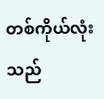တစ်ကိုယ်လုံးသည်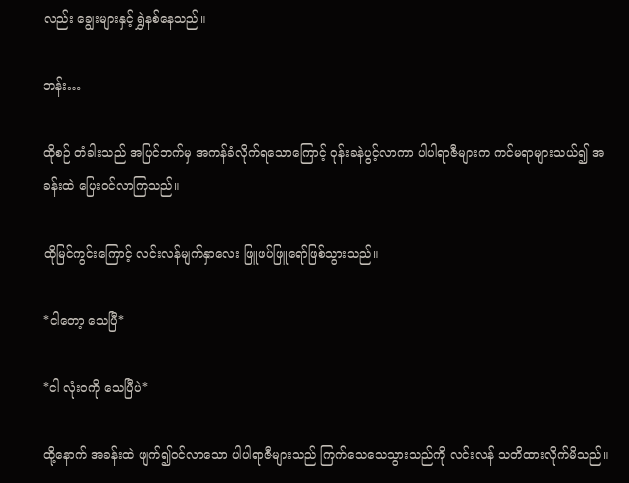လည်း ချွေးများနှင့် ရွှဲနစ်နေသည်။

ဘန်း…

ထိုစဉ် တံခါးသည် အပြင်ဘက်မှ အကန်ခံလိုက်ရသောကြောင့် ဝုန်းခနဲပွင့်လာကာ ပါပါရာဇီများက ကင်မရာများသယ်၍ အခန်းထဲ ပြေးဝင်လာကြသည်။

ထိုမြင်ကွင်းကြောင့် လင်းလန်မျက်နှာလေး ဖြူဖပ်ဖြူရော်ဖြစ်သွားသည်။

*ငါတော့ သေပြီ*

*ငါ လုံးဝကို သေပြီပဲ*

ထို့နောက် အခန်းထဲ ဖျက်၍ဝင်လာသော ပါပါရာဇီများသည် ကြက်သေသေသွားသည်ကို လင်းလန် သတိထားလိုက်မိသည်။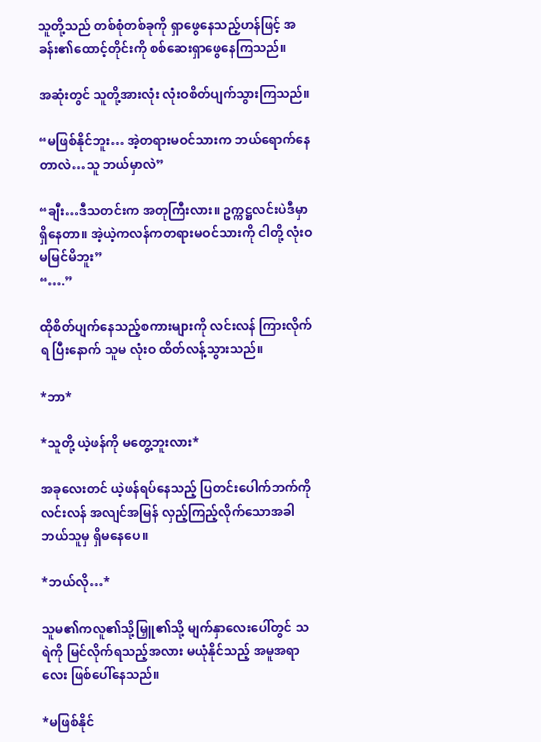သူတို့သည် တစ်စုံတစ်ခုကို ရှာဖွေနေသည့်ဟန်ဖြင့် အခန်း၏ထောင့်တိုင်းကို စစ်ဆေးရှာဖွေနေကြသည်။

အဆုံးတွင် သူတို့အားလုံး လုံးဝစိတ်ပျက်သွားကြသည်။

“မဖြစ်နိုင်ဘူး… အဲ့တရားမဝင်သားက ဘယ်ရောက်နေတာလဲ…သူ ဘယ်မှာလဲ”

“ချီး…ဒီသတင်းက အတုကြီးလား။ ဥက္ကဋ္ဌလင်းပဲဒီမှာရှိနေတာ။ အဲ့ယဲ့ကလန်ကတရားမဝင်သားကို ငါတို့ လုံးဝမမြင်မိဘူး”
“….”

ထိုစိတ်ပျက်နေသည့်စကားများကို လင်းလန် ကြားလိုက်ရ ပြီးနောက် သူမ လုံးဝ ထိတ်လန့်သွားသည်။

*ဘာ*

*သူတို့ ယဲ့ဖန်ကို မတွေ့ဘူးလား*

အခုလေးတင် ယဲ့ဖန်ရပ်နေသည့် ပြတင်းပေါက်ဘက်ကို လင်းလန် အလျင်အမြန် လှည့်ကြည့်လိုက်သောအခါ ဘယ်သူမှ ရှိမနေပေ။

*ဘယ်လို…*

သူမ၏ကလူ၏သို့မြှူ၏သို့ မျက်နှာလေးပေါ်တွင် သရဲကို မြင်လိုက်ရသည့်အလား မယုံနိုင်သည့် အမူအရာလေး ဖြစ်ပေါ်နေသည်။

*မဖြစ်နိုင်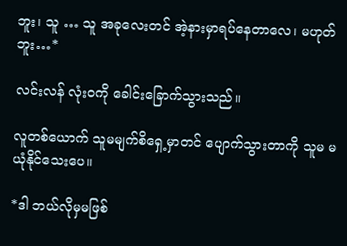ဘူး၊ သူ … သူ အခုလေးတင် အဲ့နားမှာရပ်နေတာလေ၊ မဟုတ်ဘူး…*

လင်းလန် လုံးဝကို ခေါင်းခြောက်သွားသည်။

လူတစ်ယောက် သူမမျက်စိရှေ့မှာတင် ပျောက်သွားတာကို သူမ မယုံနိုင်သေးပေ။

*ဒါ ဘယ်လိုမှမဖြစ်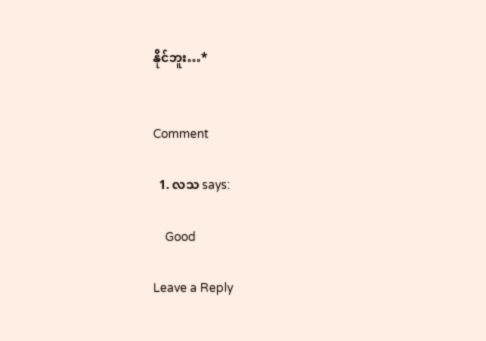နိုင်ဘူး…*


Comment

  1. လသ says:

    Good

Leave a Reply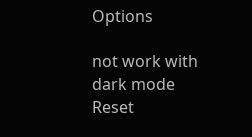Options

not work with dark mode
Reset